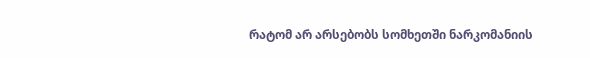რატომ არ არსებობს სომხეთში ნარკომანიის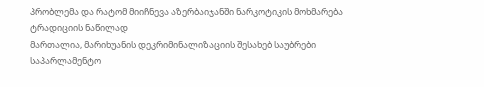პრობლემა და რატომ მიიჩნევა აზერბაიჯანში ნარკოტიკის მოხმარება ტრადიციის ნაწილად
მართალია, მარიხუანის დეკრიმინალიზაციის შესახებ საუბრები საპარლამენტო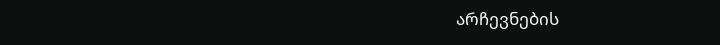არჩევნების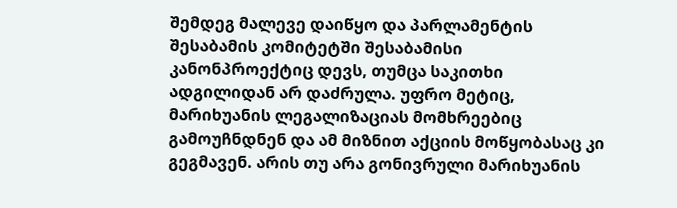შემდეგ მალევე დაიწყო და პარლამენტის შესაბამის კომიტეტში შესაბამისი კანონპროექტიც დევს, თუმცა საკითხი ადგილიდან არ დაძრულა. უფრო მეტიც, მარიხუანის ლეგალიზაციას მომხრეებიც გამოუჩნდნენ და ამ მიზნით აქციის მოწყობასაც კი გეგმავენ. არის თუ არა გონივრული მარიხუანის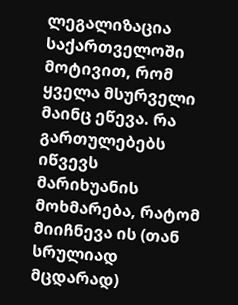ლეგალიზაცია საქართველოში მოტივით, რომ ყველა მსურველი მაინც ეწევა. რა გართულებებს იწვევს მარიხუანის მოხმარება, რატომ მიიჩნევა ის (თან სრულიად მცდარად)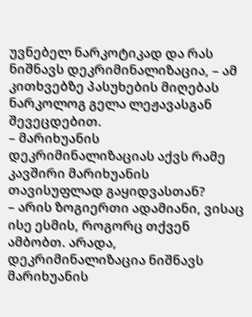უვნებელ ნარკოტიკად და რას ნიშნავს დეკრიმინალიზაცია, – ამ კითხვებზე პასუხების მიღებას ნარკოლოგ გელა ლეჟავასგან შევეცდებით.
– მარიხუანის დეკრიმინალიზაციას აქვს რამე კავშირი მარიხუანის თავისუფლად გაყიდვასთან?
– არის ზოგიერთი ადამიანი, ვისაც ისე ესმის, როგორც თქვენ ამბობთ. არადა, დეკრიმინალიზაცია ნიშნავს მარიხუანის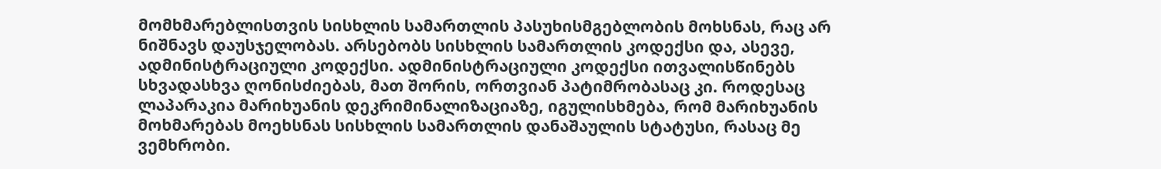მომხმარებლისთვის სისხლის სამართლის პასუხისმგებლობის მოხსნას, რაც არ ნიშნავს დაუსჯელობას. არსებობს სისხლის სამართლის კოდექსი და, ასევე, ადმინისტრაციული კოდექსი. ადმინისტრაციული კოდექსი ითვალისწინებს სხვადასხვა ღონისძიებას, მათ შორის, ორთვიან პატიმრობასაც კი. როდესაც ლაპარაკია მარიხუანის დეკრიმინალიზაციაზე, იგულისხმება, რომ მარიხუანის მოხმარებას მოეხსნას სისხლის სამართლის დანაშაულის სტატუსი, რასაც მე ვემხრობი.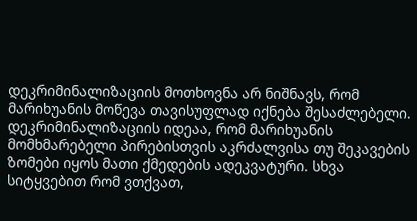დეკრიმინალიზაციის მოთხოვნა არ ნიშნავს, რომ მარიხუანის მოწევა თავისუფლად იქნება შესაძლებელი. დეკრიმინალიზაციის იდეაა, რომ მარიხუანის მომხმარებელი პირებისთვის აკრძალვისა თუ შეკავების ზომები იყოს მათი ქმედების ადეკვატური. სხვა სიტყვებით რომ ვთქვათ,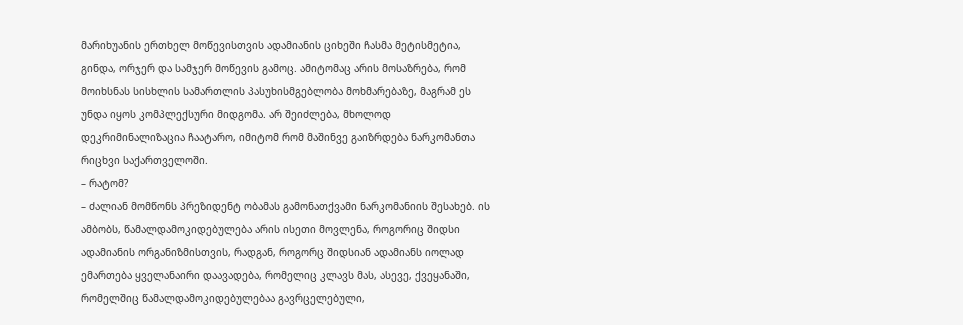მარიხუანის ერთხელ მოწევისთვის ადამიანის ციხეში ჩასმა მეტისმეტია, გინდა, ორჯერ და სამჯერ მოწევის გამოც. ამიტომაც არის მოსაზრება, რომ მოიხსნას სისხლის სამართლის პასუხისმგებლობა მოხმარებაზე, მაგრამ ეს უნდა იყოს კომპლექსური მიდგომა. არ შეიძლება, მხოლოდ დეკრიმინალიზაცია ჩაატარო, იმიტომ რომ მაშინვე გაიზრდება ნარკომანთა რიცხვი საქართველოში.
– რატომ?
– ძალიან მომწონს პრეზიდენტ ობამას გამონათქვამი ნარკომანიის შესახებ. ის ამბობს, წამალდამოკიდებულება არის ისეთი მოვლენა, როგორიც შიდსი ადამიანის ორგანიზმისთვის, რადგან, როგორც შიდსიან ადამიანს იოლად ემართება ყველანაირი დაავადება, რომელიც კლავს მას, ასევე, ქვეყანაში, რომელშიც წამალდამოკიდებულებაა გავრცელებული,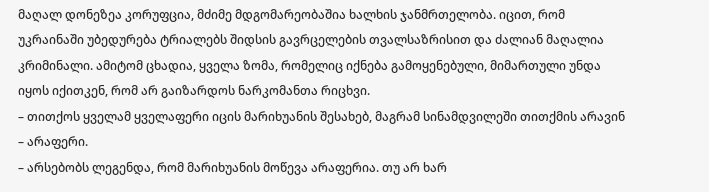მაღალ დონეზეა კორუფცია, მძიმე მდგომარეობაშია ხალხის ჯანმრთელობა. იცით, რომ უკრაინაში უბედურება ტრიალებს შიდსის გავრცელების თვალსაზრისით და ძალიან მაღალია კრიმინალი. ამიტომ ცხადია, ყველა ზომა, რომელიც იქნება გამოყენებული, მიმართული უნდა იყოს იქითკენ, რომ არ გაიზარდოს ნარკომანთა რიცხვი.
– თითქოს ყველამ ყველაფერი იცის მარიხუანის შესახებ, მაგრამ სინამდვილეში თითქმის არავინ – არაფერი.
– არსებობს ლეგენდა, რომ მარიხუანის მოწევა არაფერია. თუ არ ხარ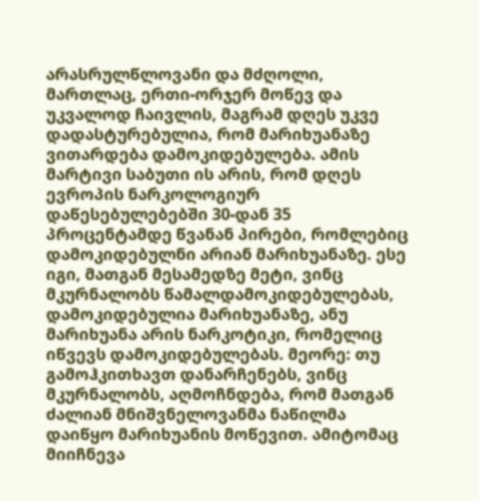არასრულწლოვანი და მძღოლი, მართლაც, ერთი-ორჯერ მოწევ და უკვალოდ ჩაივლის, მაგრამ დღეს უკვე დადასტურებულია, რომ მარიხუანაზე ვითარდება დამოკიდებულება. ამის მარტივი საბუთი ის არის, რომ დღეს ევროპის ნარკოლოგიურ დაწესებულებებში 30-დან 35 პროცენტამდე წვანან პირები, რომლებიც დამოკიდებულნი არიან მარიხუანაზე. ესე იგი, მათგან მესამედზე მეტი, ვინც მკურნალობს წამალდამოკიდებულებას, დამოკიდებულია მარიხუანაზე, ანუ მარიხუანა არის ნარკოტიკი, რომელიც იწვევს დამოკიდებულებას. მეორე: თუ გამოჰკითხავთ დანარჩენებს, ვინც მკურნალობს, აღმოჩნდება, რომ მათგან ძალიან მნიშვნელოვანმა ნაწილმა დაიწყო მარიხუანის მოწევით. ამიტომაც მიიჩნევა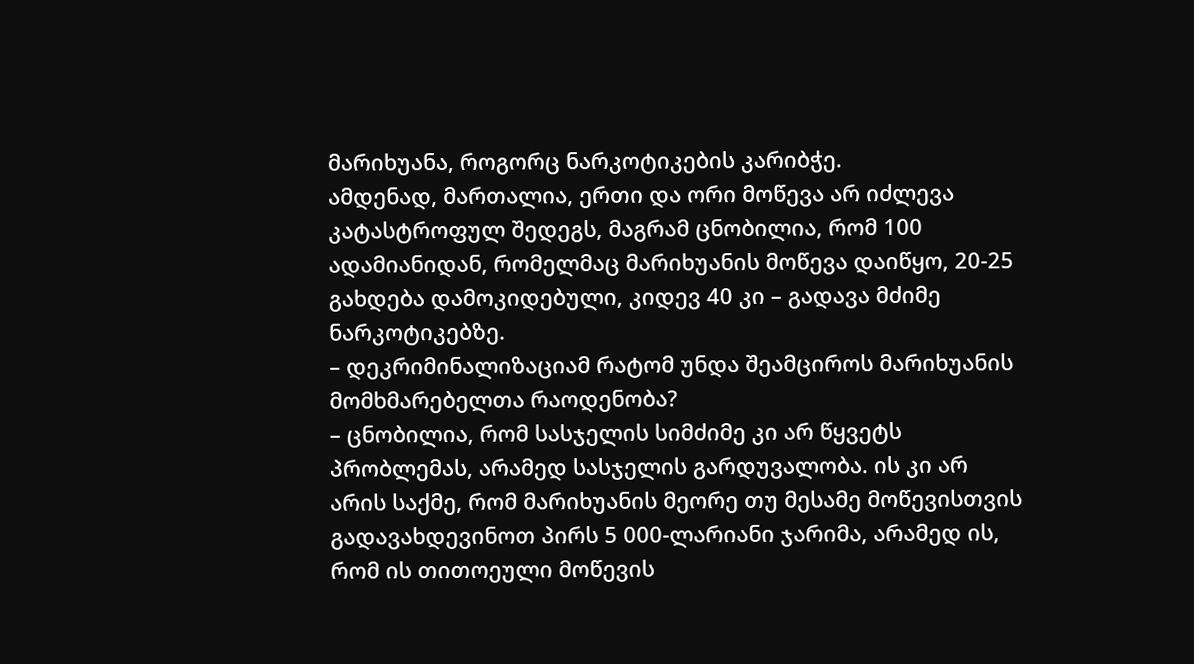მარიხუანა, როგორც ნარკოტიკების კარიბჭე.
ამდენად, მართალია, ერთი და ორი მოწევა არ იძლევა კატასტროფულ შედეგს, მაგრამ ცნობილია, რომ 100 ადამიანიდან, რომელმაც მარიხუანის მოწევა დაიწყო, 20-25 გახდება დამოკიდებული, კიდევ 40 კი – გადავა მძიმე ნარკოტიკებზე.
– დეკრიმინალიზაციამ რატომ უნდა შეამციროს მარიხუანის მომხმარებელთა რაოდენობა?
– ცნობილია, რომ სასჯელის სიმძიმე კი არ წყვეტს პრობლემას, არამედ სასჯელის გარდუვალობა. ის კი არ არის საქმე, რომ მარიხუანის მეორე თუ მესამე მოწევისთვის გადავახდევინოთ პირს 5 000-ლარიანი ჯარიმა, არამედ ის, რომ ის თითოეული მოწევის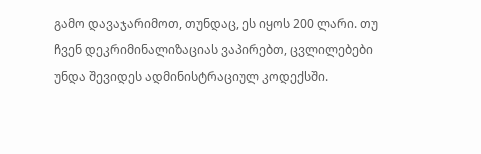გამო დავაჯარიმოთ, თუნდაც, ეს იყოს 200 ლარი. თუ ჩვენ დეკრიმინალიზაციას ვაპირებთ, ცვლილებები უნდა შევიდეს ადმინისტრაციულ კოდექსში.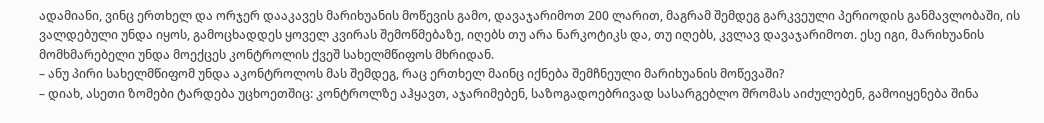ადამიანი, ვინც ერთხელ და ორჯერ დააკავეს მარიხუანის მოწევის გამო, დავაჯარიმოთ 200 ლარით, მაგრამ შემდეგ გარკვეული პერიოდის განმავლობაში, ის ვალდებული უნდა იყოს, გამოცხადდეს ყოველ კვირას შემოწმებაზე, იღებს თუ არა ნარკოტიკს და, თუ იღებს, კვლავ დავაჯარიმოთ. ესე იგი, მარიხუანის მომხმარებელი უნდა მოექცეს კონტროლის ქვეშ სახელმწიფოს მხრიდან.
– ანუ პირი სახელმწიფომ უნდა აკონტროლოს მას შემდეგ, რაც ერთხელ მაინც იქნება შემჩნეული მარიხუანის მოწევაში?
– დიახ, ასეთი ზომები ტარდება უცხოეთშიც: კონტროლზე აჰყავთ, აჯარიმებენ, საზოგადოებრივად სასარგებლო შრომას აიძულებენ, გამოიყენება შინა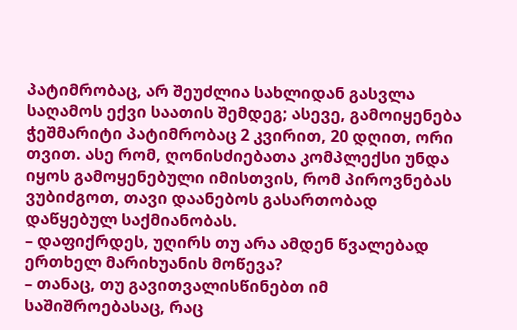პატიმრობაც, არ შეუძლია სახლიდან გასვლა საღამოს ექვი საათის შემდეგ; ასევე, გამოიყენება ჭეშმარიტი პატიმრობაც 2 კვირით, 20 დღით, ორი თვით. ასე რომ, ღონისძიებათა კომპლექსი უნდა იყოს გამოყენებული იმისთვის, რომ პიროვნებას ვუბიძგოთ, თავი დაანებოს გასართობად დაწყებულ საქმიანობას.
– დაფიქრდეს, უღირს თუ არა ამდენ წვალებად ერთხელ მარიხუანის მოწევა?
– თანაც, თუ გავითვალისწინებთ იმ საშიშროებასაც, რაც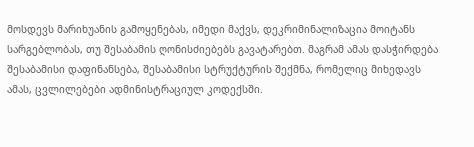მოსდევს მარიხუანის გამოყენებას, იმედი მაქვს, დეკრიმინალიზაცია მოიტანს სარგებლობას, თუ შესაბამის ღონისძიებებს გავატარებთ. მაგრამ ამას დასჭირდება შესაბამისი დაფინანსება, შესაბამისი სტრუქტურის შექმნა, რომელიც მიხედავს ამას, ცვლილებები ადმინისტრაციულ კოდექსში.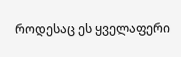როდესაც ეს ყველაფერი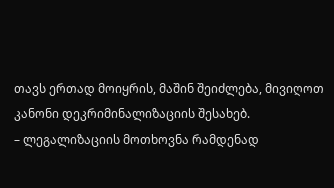თავს ერთად მოიყრის, მაშინ შეიძლება, მივიღოთ კანონი დეკრიმინალიზაციის შესახებ.
– ლეგალიზაციის მოთხოვნა რამდენად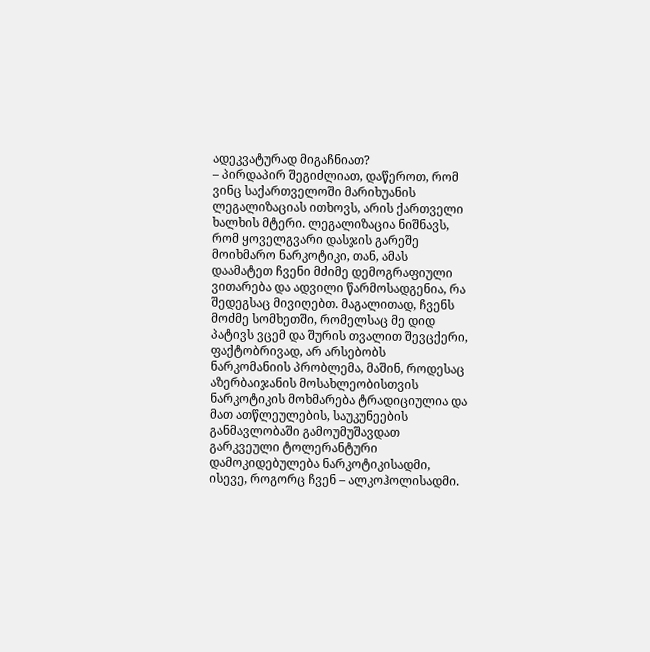ადეკვატურად მიგაჩნიათ?
– პირდაპირ შეგიძლიათ, დაწეროთ, რომ ვინც საქართველოში მარიხუანის ლეგალიზაციას ითხოვს, არის ქართველი ხალხის მტერი. ლეგალიზაცია ნიშნავს, რომ ყოველგვარი დასჯის გარეშე მოიხმარო ნარკოტიკი, თან, ამას დაამატეთ ჩვენი მძიმე დემოგრაფიული ვითარება და ადვილი წარმოსადგენია, რა შედეგსაც მივიღებთ. მაგალითად, ჩვენს მოძმე სომხეთში, რომელსაც მე დიდ პატივს ვცემ და შურის თვალით შევცქერი, ფაქტობრივად, არ არსებობს ნარკომანიის პრობლემა, მაშინ, როდესაც აზერბაიჯანის მოსახლეობისთვის ნარკოტიკის მოხმარება ტრადიციულია და მათ ათწლეულების, საუკუნეების განმავლობაში გამოუმუშავდათ გარკვეული ტოლერანტური დამოკიდებულება ნარკოტიკისადმი, ისევე, როგორც ჩვენ – ალკოჰოლისადმი.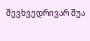შევხვედრივარ შუა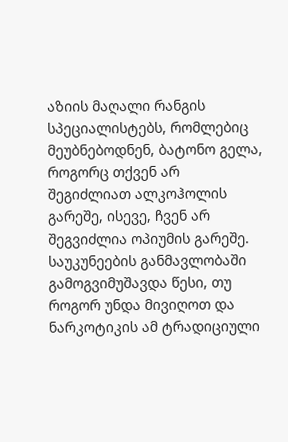აზიის მაღალი რანგის სპეციალისტებს, რომლებიც მეუბნებოდნენ, ბატონო გელა, როგორც თქვენ არ შეგიძლიათ ალკოჰოლის გარეშე, ისევე, ჩვენ არ შეგვიძლია ოპიუმის გარეშე. საუკუნეების განმავლობაში გამოგვიმუშავდა წესი, თუ როგორ უნდა მივიღოთ და ნარკოტიკის ამ ტრადიციული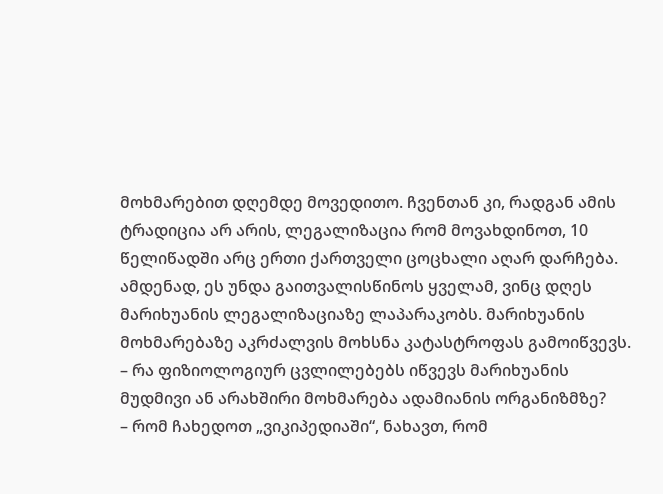მოხმარებით დღემდე მოვედითო. ჩვენთან კი, რადგან ამის ტრადიცია არ არის, ლეგალიზაცია რომ მოვახდინოთ, 10 წელიწადში არც ერთი ქართველი ცოცხალი აღარ დარჩება. ამდენად, ეს უნდა გაითვალისწინოს ყველამ, ვინც დღეს მარიხუანის ლეგალიზაციაზე ლაპარაკობს. მარიხუანის მოხმარებაზე აკრძალვის მოხსნა კატასტროფას გამოიწვევს.
– რა ფიზიოლოგიურ ცვლილებებს იწვევს მარიხუანის მუდმივი ან არახშირი მოხმარება ადამიანის ორგანიზმზე?
– რომ ჩახედოთ „ვიკიპედიაში“, ნახავთ, რომ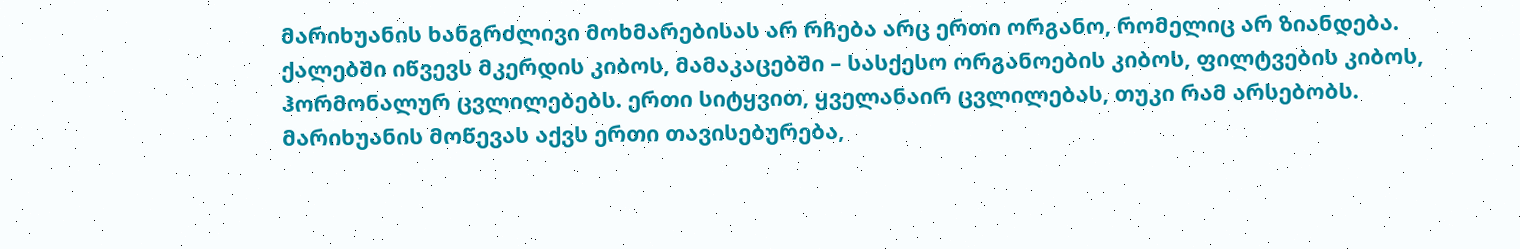მარიხუანის ხანგრძლივი მოხმარებისას არ რჩება არც ერთი ორგანო, რომელიც არ ზიანდება. ქალებში იწვევს მკერდის კიბოს, მამაკაცებში – სასქესო ორგანოების კიბოს, ფილტვების კიბოს, ჰორმონალურ ცვლილებებს. ერთი სიტყვით, ყველანაირ ცვლილებას, თუკი რამ არსებობს. მარიხუანის მოწევას აქვს ერთი თავისებურება,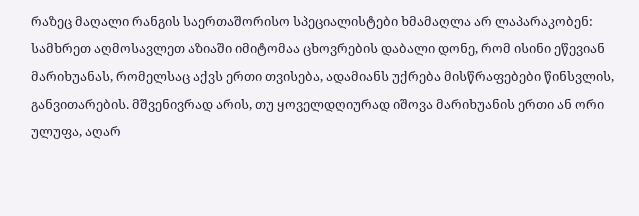რაზეც მაღალი რანგის საერთაშორისო სპეციალისტები ხმამაღლა არ ლაპარაკობენ: სამხრეთ აღმოსავლეთ აზიაში იმიტომაა ცხოვრების დაბალი დონე, რომ ისინი ეწევიან მარიხუანას, რომელსაც აქვს ერთი თვისება, ადამიანს უქრება მისწრაფებები წინსვლის, განვითარების. მშვენივრად არის, თუ ყოველდღიურად იშოვა მარიხუანის ერთი ან ორი ულუფა, აღარ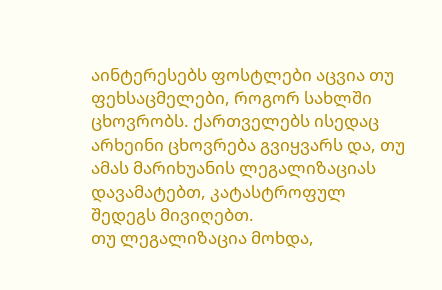აინტერესებს ფოსტლები აცვია თუ ფეხსაცმელები, როგორ სახლში ცხოვრობს. ქართველებს ისედაც არხეინი ცხოვრება გვიყვარს და, თუ ამას მარიხუანის ლეგალიზაციას დავამატებთ, კატასტროფულ შედეგს მივიღებთ.
თუ ლეგალიზაცია მოხდა,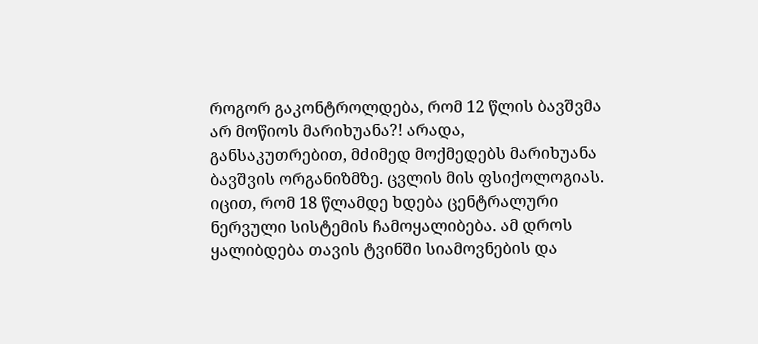როგორ გაკონტროლდება, რომ 12 წლის ბავშვმა არ მოწიოს მარიხუანა?! არადა, განსაკუთრებით, მძიმედ მოქმედებს მარიხუანა ბავშვის ორგანიზმზე. ცვლის მის ფსიქოლოგიას. იცით, რომ 18 წლამდე ხდება ცენტრალური ნერვული სისტემის ჩამოყალიბება. ამ დროს ყალიბდება თავის ტვინში სიამოვნების და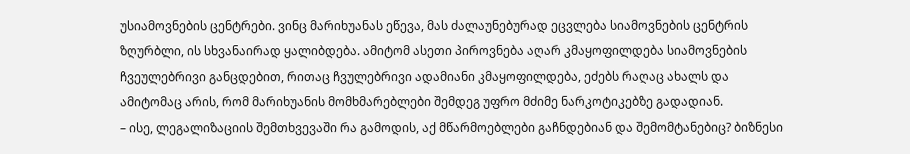უსიამოვნების ცენტრები. ვინც მარიხუანას ეწევა, მას ძალაუნებურად ეცვლება სიამოვნების ცენტრის ზღურბლი, ის სხვანაირად ყალიბდება. ამიტომ ასეთი პიროვნება აღარ კმაყოფილდება სიამოვნების ჩვეულებრივი განცდებით, რითაც ჩვულებრივი ადამიანი კმაყოფილდება, ეძებს რაღაც ახალს და ამიტომაც არის, რომ მარიხუანის მომხმარებლები შემდეგ უფრო მძიმე ნარკოტიკებზე გადადიან.
– ისე, ლეგალიზაციის შემთხვევაში რა გამოდის, აქ მწარმოებლები გაჩნდებიან და შემომტანებიც? ბიზნესი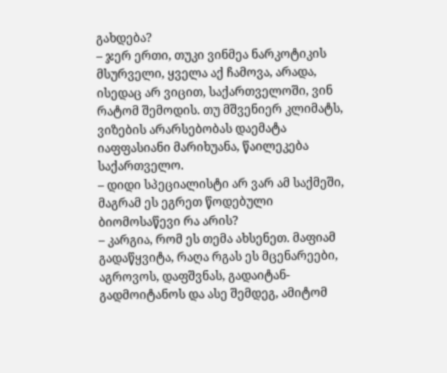გახდება?
– ჯერ ერთი, თუკი ვინმეა ნარკოტიკის მსურველი, ყველა აქ ჩამოვა, არადა, ისედაც არ ვიცით, საქართველოში, ვინ რატომ შემოდის. თუ მშვენიერ კლიმატს, ვიზების არარსებობას დაემატა იაფფასიანი მარიხუანა, წაილეკება საქართველო.
– დიდი სპეციალისტი არ ვარ ამ საქმეში, მაგრამ ეს ეგრეთ წოდებული ბიომოსაწევი რა არის?
– კარგია, რომ ეს თემა ახსენეთ. მაფიამ გადაწყვიტა, რაღა რგას ეს მცენარეები, აგროვოს, დაფშვნას, გადაიტან-გადმოიტანოს და ასე შემდეგ, ამიტომ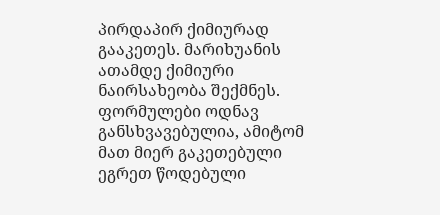პირდაპირ ქიმიურად გააკეთეს. მარიხუანის ათამდე ქიმიური ნაირსახეობა შექმნეს. ფორმულები ოდნავ განსხვავებულია, ამიტომ მათ მიერ გაკეთებული ეგრეთ წოდებული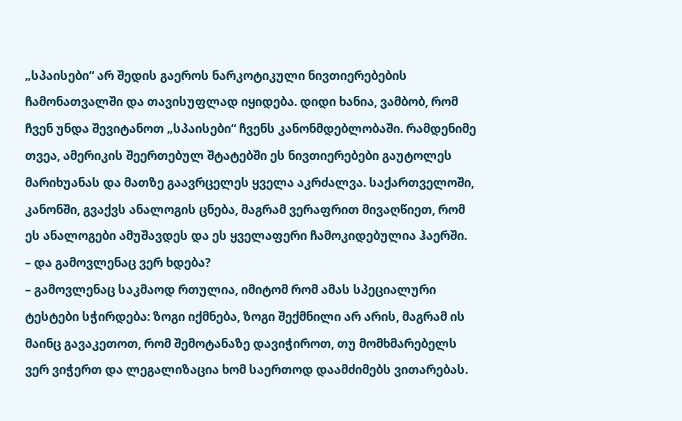„სპაისები“ არ შედის გაეროს ნარკოტიკული ნივთიერებების ჩამონათვალში და თავისუფლად იყიდება. დიდი ხანია, ვამბობ, რომ ჩვენ უნდა შევიტანოთ „სპაისები“ ჩვენს კანონმდებლობაში. რამდენიმე თვეა, ამერიკის შეერთებულ შტატებში ეს ნივთიერებები გაუტოლეს მარიხუანას და მათზე გაავრცელეს ყველა აკრძალვა. საქართველოში, კანონში, გვაქვს ანალოგის ცნება, მაგრამ ვერაფრით მივაღწიეთ, რომ ეს ანალოგები ამუშავდეს და ეს ყველაფერი ჩამოკიდებულია ჰაერში.
– და გამოვლენაც ვერ ხდება?
– გამოვლენაც საკმაოდ რთულია, იმიტომ რომ ამას სპეციალური ტესტები სჭირდება: ზოგი იქმნება, ზოგი შექმნილი არ არის, მაგრამ ის მაინც გავაკეთოთ, რომ შემოტანაზე დავიჭიროთ, თუ მომხმარებელს ვერ ვიჭერთ და ლეგალიზაცია ხომ საერთოდ დაამძიმებს ვითარებას.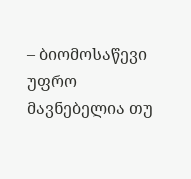– ბიომოსაწევი უფრო მავნებელია თუ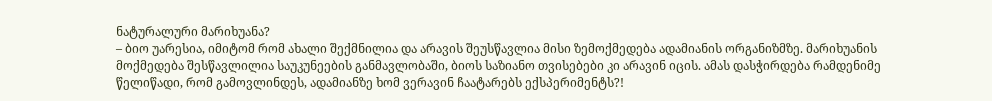ნატურალური მარიხუანა?
– ბიო უარესია, იმიტომ რომ ახალი შექმნილია და არავის შეუსწავლია მისი ზემოქმედება ადამიანის ორგანიზმზე. მარიხუანის მოქმედება შესწავლილია საუკუნეების განმავლობაში, ბიოს საზიანო თვისებები კი არავინ იცის. ამას დასჭირდება რამდენიმე წელიწადი, რომ გამოვლინდეს, ადამიანზე ხომ ვერავინ ჩაატარებს ექსპერიმენტს?!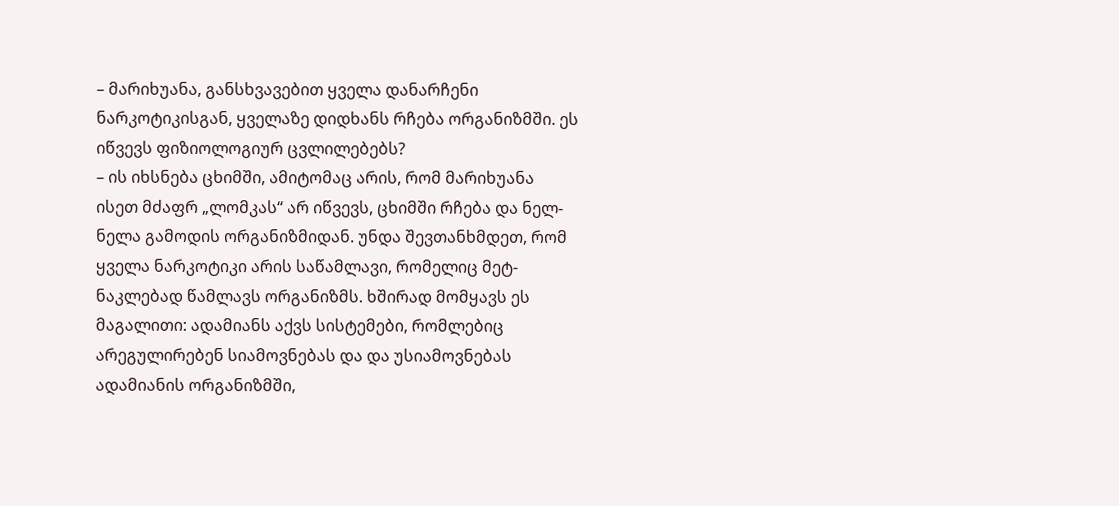– მარიხუანა, განსხვავებით ყველა დანარჩენი ნარკოტიკისგან, ყველაზე დიდხანს რჩება ორგანიზმში. ეს იწვევს ფიზიოლოგიურ ცვლილებებს?
– ის იხსნება ცხიმში, ამიტომაც არის, რომ მარიხუანა ისეთ მძაფრ „ლომკას“ არ იწვევს, ცხიმში რჩება და ნელ-ნელა გამოდის ორგანიზმიდან. უნდა შევთანხმდეთ, რომ ყველა ნარკოტიკი არის საწამლავი, რომელიც მეტ-ნაკლებად წამლავს ორგანიზმს. ხშირად მომყავს ეს მაგალითი: ადამიანს აქვს სისტემები, რომლებიც არეგულირებენ სიამოვნებას და და უსიამოვნებას ადამიანის ორგანიზმში,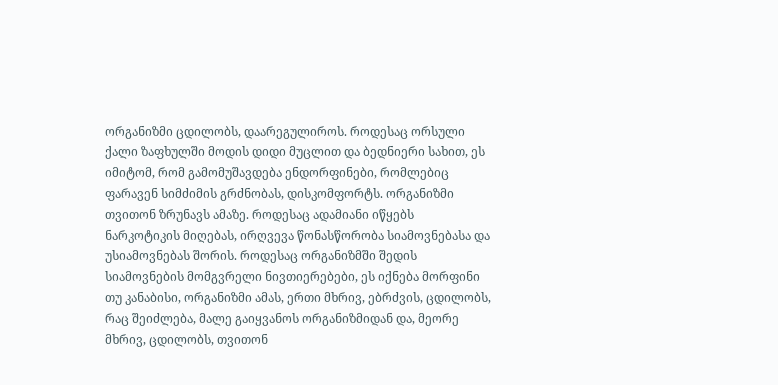ორგანიზმი ცდილობს, დაარეგულიროს. როდესაც ორსული ქალი ზაფხულში მოდის დიდი მუცლით და ბედნიერი სახით, ეს იმიტომ, რომ გამომუშავდება ენდორფინები, რომლებიც ფარავენ სიმძიმის გრძნობას, დისკომფორტს. ორგანიზმი თვითონ ზრუნავს ამაზე. როდესაც ადამიანი იწყებს ნარკოტიკის მიღებას, ირღვევა წონასწორობა სიამოვნებასა და უსიამოვნებას შორის. როდესაც ორგანიზმში შედის სიამოვნების მომგვრელი ნივთიერებები, ეს იქნება მორფინი თუ კანაბისი, ორგანიზმი ამას, ერთი მხრივ, ებრძვის, ცდილობს, რაც შეიძლება, მალე გაიყვანოს ორგანიზმიდან და, მეორე მხრივ, ცდილობს, თვითონ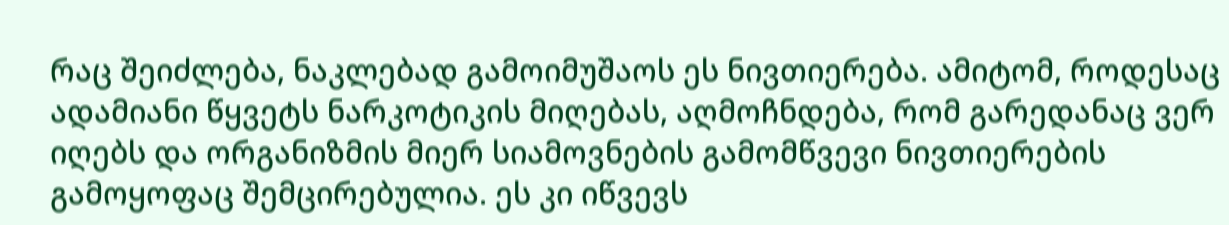რაც შეიძლება, ნაკლებად გამოიმუშაოს ეს ნივთიერება. ამიტომ, როდესაც ადამიანი წყვეტს ნარკოტიკის მიღებას, აღმოჩნდება, რომ გარედანაც ვერ იღებს და ორგანიზმის მიერ სიამოვნების გამომწვევი ნივთიერების გამოყოფაც შემცირებულია. ეს კი იწვევს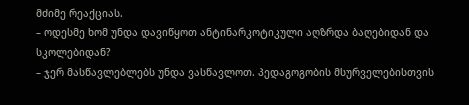მძიმე რეაქციას.
– ოდესმე ხომ უნდა დავიწყოთ ანტინარკოტიკული აღზრდა ბაღებიდან და სკოლებიდან?
– ჯერ მასწავლებლებს უნდა ვასწავლოთ. პედაგოგობის მსურველებისთვის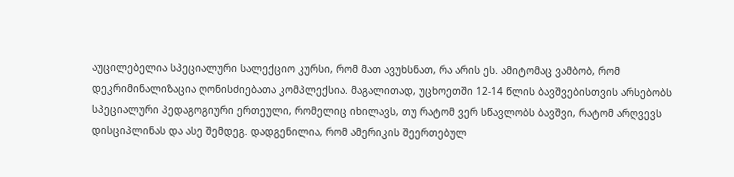აუცილებელია სპეციალური სალექციო კურსი, რომ მათ ავუხსნათ, რა არის ეს. ამიტომაც ვამბობ, რომ დეკრიმინალიზაცია ღონისძიებათა კომპლექსია. მაგალითად, უცხოეთში 12-14 წლის ბავშვებისთვის არსებობს სპეციალური პედაგოგიური ერთეული, რომელიც იხილავს, თუ რატომ ვერ სწავლობს ბავშვი, რატომ არღვევს დისციპლინას და ასე შემდეგ. დადგენილია, რომ ამერიკის შეერთებულ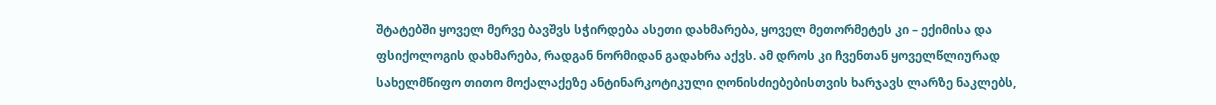შტატებში ყოველ მერვე ბავშვს სჭირდება ასეთი დახმარება, ყოველ მეთორმეტეს კი – ექიმისა და ფსიქოლოგის დახმარება, რადგან ნორმიდან გადახრა აქვს. ამ დროს კი ჩვენთან ყოველწლიურად სახელმწიფო თითო მოქალაქეზე ანტინარკოტიკული ღონისძიებებისთვის ხარჯავს ლარზე ნაკლებს,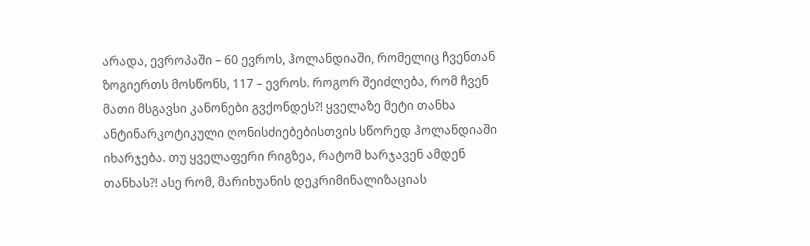არადა, ევროპაში – 60 ევროს, ჰოლანდიაში, რომელიც ჩვენთან ზოგიერთს მოსწონს, 117 – ევროს. როგორ შეიძლება, რომ ჩვენ მათი მსგავსი კანონები გვქონდეს?! ყველაზე მეტი თანხა ანტინარკოტიკული ღონისძიებებისთვის სწორედ ჰოლანდიაში იხარჯება. თუ ყველაფერი რიგზეა, რატომ ხარჯავენ ამდენ თანხას?! ასე რომ, მარიხუანის დეკრიმინალიზაციას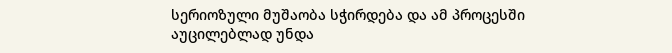სერიოზული მუშაობა სჭირდება და ამ პროცესში აუცილებლად უნდა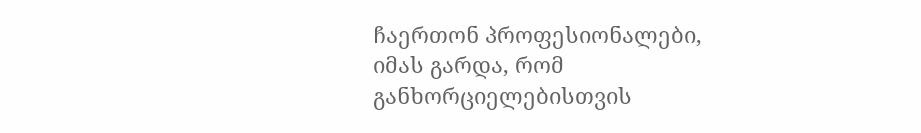ჩაერთონ პროფესიონალები, იმას გარდა, რომ განხორციელებისთვის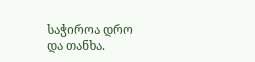საჭიროა დრო და თანხა.